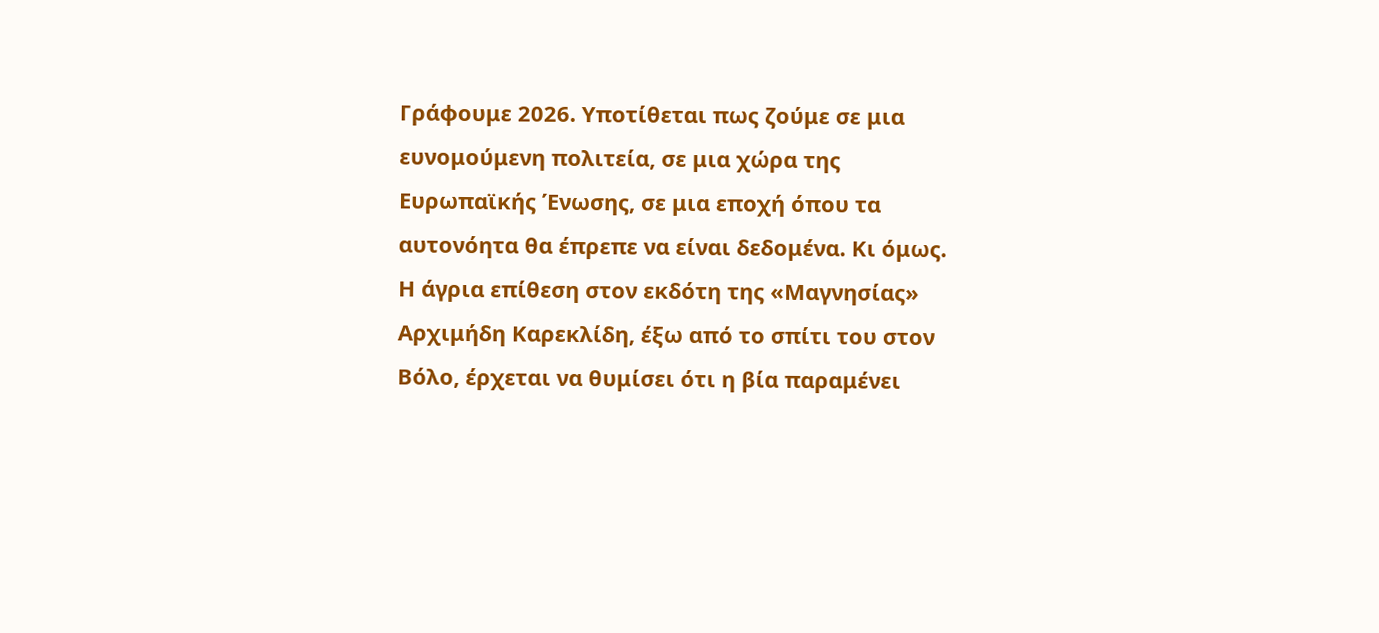Γράφουμε 2026. Υποτίθεται πως ζούμε σε μια ευνομούμενη πολιτεία, σε μια χώρα της Ευρωπαϊκής Ένωσης, σε μια εποχή όπου τα αυτονόητα θα έπρεπε να είναι δεδομένα. Κι όμως. Η άγρια επίθεση στον εκδότη της «Μαγνησίας» Αρχιμήδη Καρεκλίδη, έξω από το σπίτι του στον Βόλο, έρχεται να θυμίσει ότι η βία παραμένει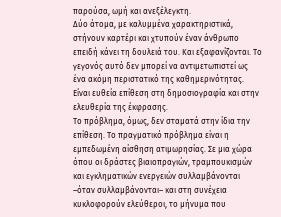παρούσα, ωμή και ανεξέλεγκτη.
Δύο άτομα, με καλυμμένα χαρακτηριστικά, στήνουν καρτέρι και χτυπούν έναν άνθρωπο επειδή κάνει τη δουλειά του. Και εξαφανίζονται. Το γεγονός αυτό δεν μπορεί να αντιμετωπιστεί ως ένα ακόμη περιστατικό της καθημερινότητας. Είναι ευθεία επίθεση στη δημοσιογραφία και στην ελευθερία της έκφρασης.
Το πρόβλημα, όμως, δεν σταματά στην ίδια την επίθεση. Το πραγματικό πρόβλημα είναι η εμπεδωμένη αίσθηση ατιμωρησίας. Σε μια χώρα όπου οι δράστες βιαιοπραγιών, τραμπουκισμών και εγκληματικών ενεργειών συλλαμβάνονται –όταν συλλαμβάνονται– και στη συνέχεια κυκλοφορούν ελεύθεροι, το μήνυμα που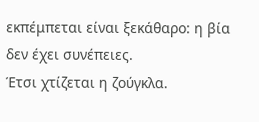εκπέμπεται είναι ξεκάθαρο: η βία δεν έχει συνέπειες.
Έτσι χτίζεται η ζούγκλα.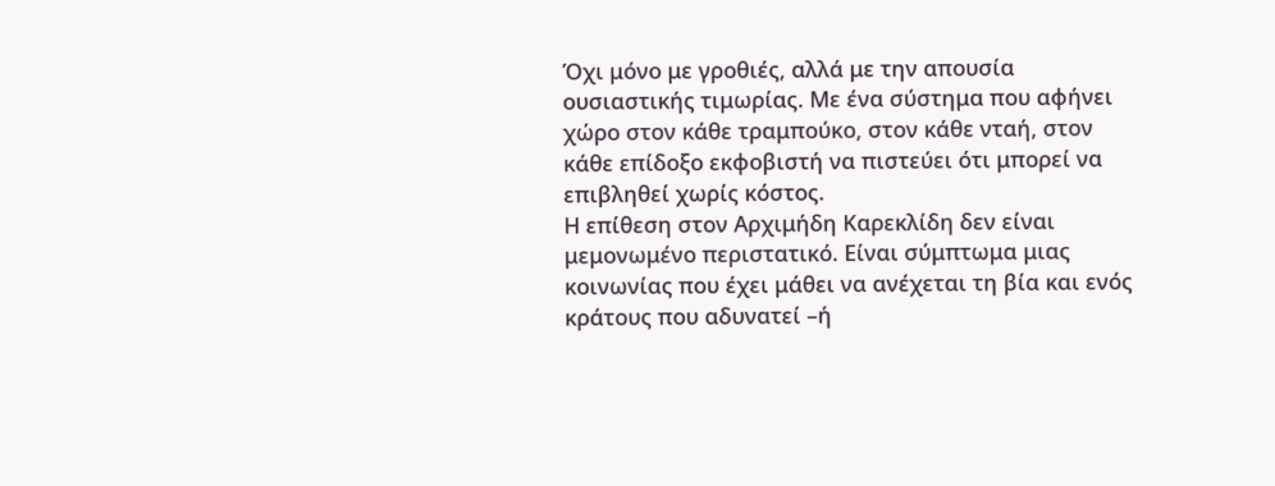Όχι μόνο με γροθιές, αλλά με την απουσία ουσιαστικής τιμωρίας. Με ένα σύστημα που αφήνει χώρο στον κάθε τραμπούκο, στον κάθε νταή, στον κάθε επίδοξο εκφοβιστή να πιστεύει ότι μπορεί να επιβληθεί χωρίς κόστος.
Η επίθεση στον Αρχιμήδη Καρεκλίδη δεν είναι μεμονωμένο περιστατικό. Είναι σύμπτωμα μιας κοινωνίας που έχει μάθει να ανέχεται τη βία και ενός κράτους που αδυνατεί –ή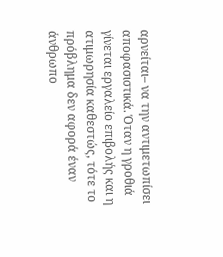αρνείται– να την αντιμετωπίσει αποφασιστικά. Όταν η γροθιά γίνεται εργαλείο επιβολής και η ατιμωρησία καθεστώς, τότε το πρόβλημα δεν αφορά έναν άνθρωπο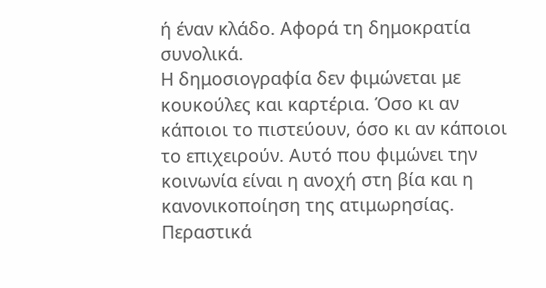ή έναν κλάδο. Αφορά τη δημοκρατία συνολικά.
Η δημοσιογραφία δεν φιμώνεται με κουκούλες και καρτέρια. Όσο κι αν κάποιοι το πιστεύουν, όσο κι αν κάποιοι το επιχειρούν. Αυτό που φιμώνει την κοινωνία είναι η ανοχή στη βία και η κανονικοποίηση της ατιμωρησίας.
Περαστικά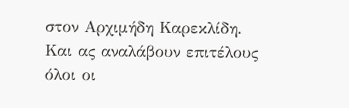στον Αρχιμήδη Καρεκλίδη.
Και ας αναλάβουν επιτέλους όλοι οι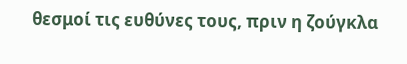θεσμοί τις ευθύνες τους, πριν η ζούγκλα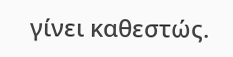γίνει καθεστώς.